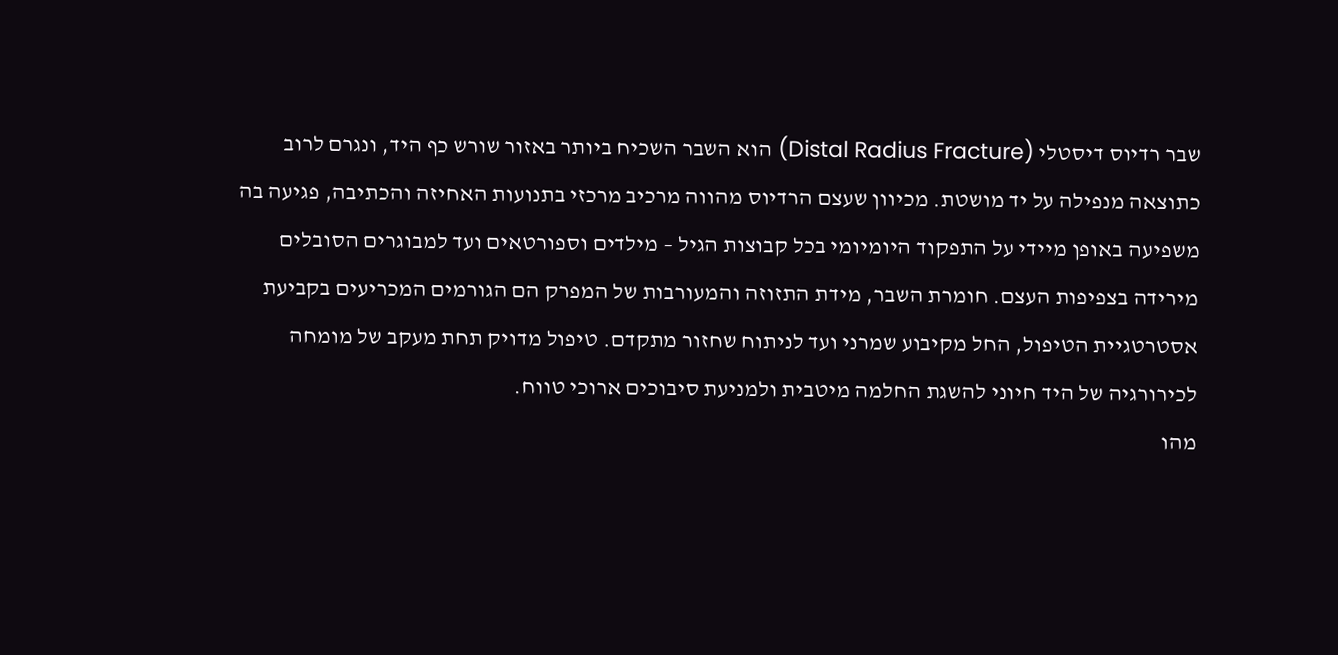שבר רדיוס דיסטלי (Distal Radius Fracture) הוא השבר השכיח ביותר באזור שורש כף היד, ונגרם לרוב כתוצאה מנפילה על יד מושטת. מכיוון שעצם הרדיוס מהווה מרכיב מרכזי בתנועות האחיזה והכתיבה, פגיעה בה משפיעה באופן מיידי על התפקוד היומיומי בכל קבוצות הגיל – מילדים וספורטאים ועד למבוגרים הסובלים מירידה בצפיפות העצם. חומרת השבר, מידת התזוזה והמעורבות של המפרק הם הגורמים המכריעים בקביעת אסטרטגיית הטיפול, החל מקיבוע שמרני ועד לניתוח שחזור מתקדם. טיפול מדויק תחת מעקב של מומחה לכירורגיה של היד חיוני להשגת החלמה מיטבית ולמניעת סיבוכים ארוכי טווח.
מהו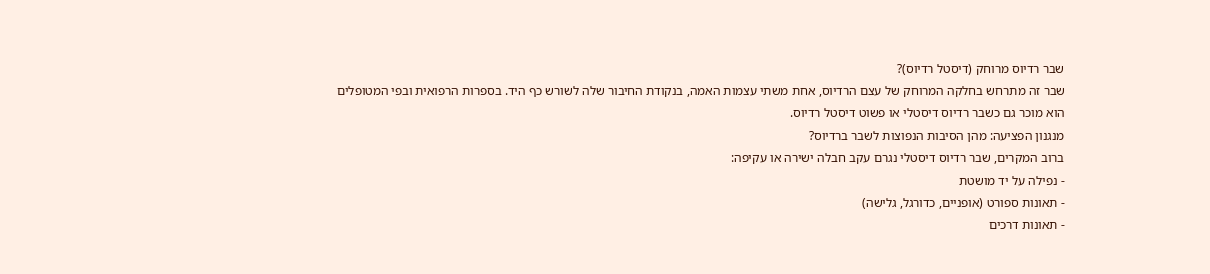שבר רדיוס מרוחק (דיסטל רדיוס)?
שבר זה מתרחש בחלקה המרוחק של עצם הרדיוס, אחת משתי עצמות האמה, בנקודת החיבור שלה לשורש כף היד. בספרות הרפואית ובפי המטופלים הוא מוכר גם כשבר רדיוס דיסטלי או פשוט דיסטל רדיוס.
מנגנון הפציעה: מהן הסיבות הנפוצות לשבר ברדיוס?
ברוב המקרים, שבר רדיוס דיסטלי נגרם עקב חבלה ישירה או עקיפה:
- נפילה על יד מושטת
- תאונות ספורט (אופניים, כדורגל, גלישה)
- תאונות דרכים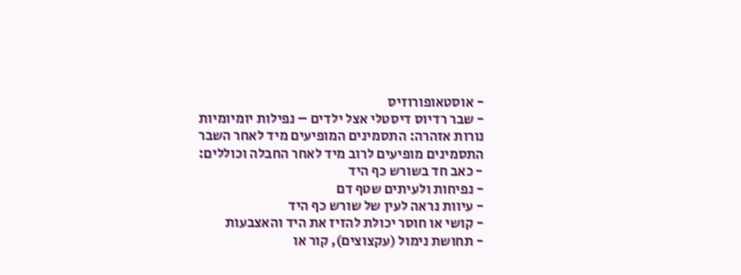- אוסטאופורוזיס
- שבר רדיוס דיסטלי אצל ילדים – נפילות יומיומיות
נורות אזהרה: התסמינים המופיעים מיד לאחר השבר
התסמינים מופיעים לרוב מיד לאחר החבלה וכוללים:
- כאב חד בשורש כף היד
- נפיחות ולעיתים שטף דם
- עיוות נראה לעין של שורש כף היד
- קושי או חוסר יכולת להזיז את היד והאצבעות
- תחושת נימול (עקצוצים), קור או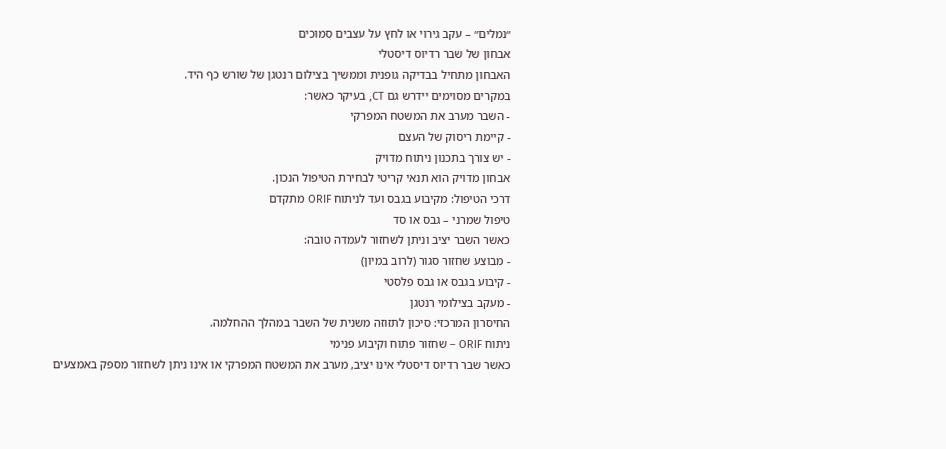״נמלים״ – עקב גירוי או לחץ על עצבים סמוכים
אבחון של שבר רדיוס דיסטלי
האבחון מתחיל בבדיקה גופנית וממשיך בצילום רנטגן של שורש כף היד.
במקרים מסוימים יידרש גם CT, בעיקר כאשר:
- השבר מערב את המשטח המפרקי
- קיימת ריסוק של העצם
- יש צורך בתכנון ניתוח מדויק
אבחון מדויק הוא תנאי קריטי לבחירת הטיפול הנכון.
דרכי הטיפול: מקיבוע בגבס ועד לניתוח ORIF מתקדם
טיפול שמרני – גבס או סד
כאשר השבר יציב וניתן לשחזור לעמדה טובה:
- מבוצע שחזור סגור (לרוב במיון)
- קיבוע בגבס או גבס פלסטי
- מעקב בצילומי רנטגן
החיסרון המרכזי: סיכון לתזוזה משנית של השבר במהלך ההחלמה.
ניתוח ORIF – שחזור פתוח וקיבוע פנימי
כאשר שבר רדיוס דיסטלי אינו יציב, מערב את המשטח המפרקי או אינו ניתן לשחזור מספק באמצעים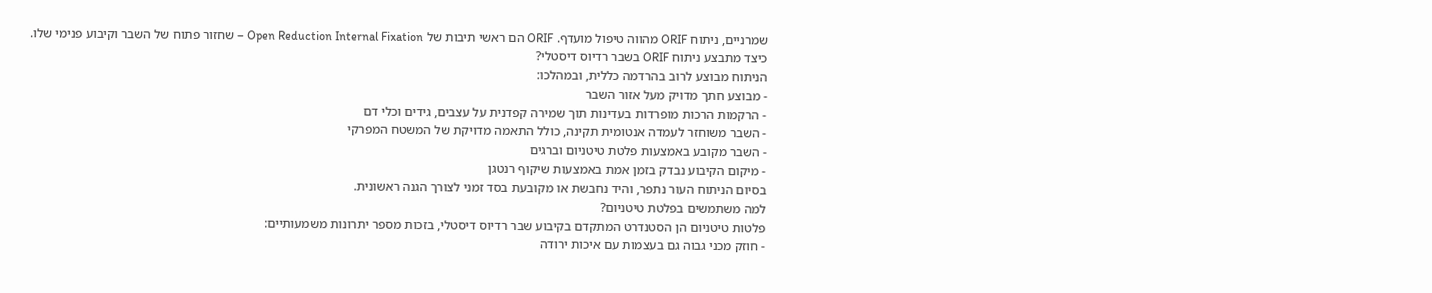שמרניים, ניתוח ORIF מהווה טיפול מועדף. ORIF הם ראשי תיבות של Open Reduction Internal Fixation – שחזור פתוח של השבר וקיבוע פנימי שלו.
כיצד מתבצע ניתוח ORIF בשבר רדיוס דיסטלי?
הניתוח מבוצע לרוב בהרדמה כללית, ובמהלכו:
- מבוצע חתך מדויק מעל אזור השבר
- הרקמות הרכות מופרדות בעדינות תוך שמירה קפדנית על עצבים, גידים וכלי דם
- השבר משוחזר לעמדה אנטומית תקינה, כולל התאמה מדויקת של המשטח המפרקי
- השבר מקובע באמצעות פלטת טיטניום וברגים
- מיקום הקיבוע נבדק בזמן אמת באמצעות שיקוף רנטגן
בסיום הניתוח העור נתפר, והיד נחבשת או מקובעת בסד זמני לצורך הגנה ראשונית.
למה משתמשים בפלטת טיטניום?
פלטות טיטניום הן הסטנדרט המתקדם בקיבוע שבר רדיוס דיסטלי, בזכות מספר יתרונות משמעותיים:
- חוזק מכני גבוה גם בעצמות עם איכות ירודה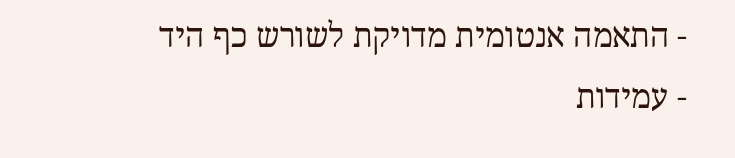- התאמה אנטומית מדויקת לשורש כף היד
- עמידות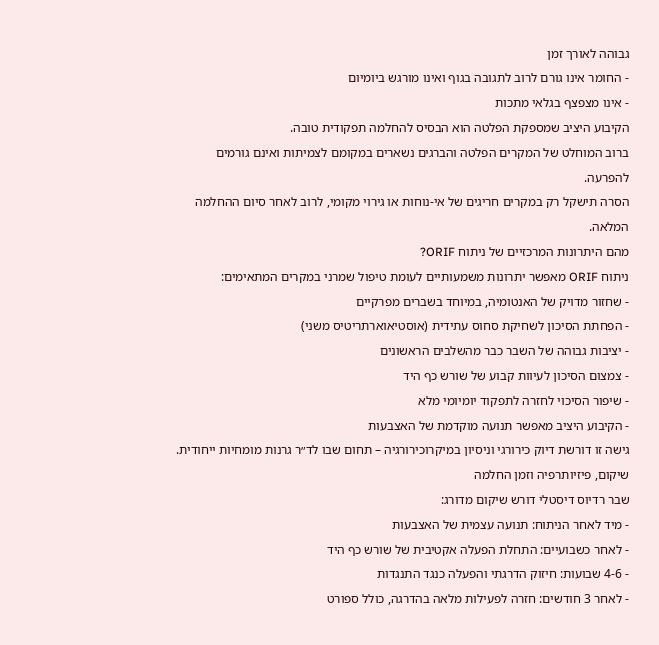גבוהה לאורך זמן
- החומר אינו גורם לרוב לתגובה בגוף ואינו מורגש ביומיום
- אינו מצפצף בגלאי מתכות
הקיבוע היציב שמספקת הפלטה הוא הבסיס להחלמה תפקודית טובה.
ברוב המוחלט של המקרים הפלטה והברגים נשארים במקומם לצמיתות ואינם גורמים להפרעה.
הסרה תישקל רק במקרים חריגים של אי-נוחות או גירוי מקומי, לרוב לאחר סיום ההחלמה המלאה.
מהם היתרונות המרכזיים של ניתוח ORIF?
ניתוח ORIF מאפשר יתרונות משמעותיים לעומת טיפול שמרני במקרים המתאימים:
- שחזור מדויק של האנטומיה, במיוחד בשברים מפרקיים
- הפחתת הסיכון לשחיקת סחוס עתידית (אוסטיאוארתריטיס משני)
- יציבות גבוהה של השבר כבר מהשלבים הראשונים
- צמצום הסיכון לעיוות קבוע של שורש כף היד
- שיפור הסיכוי לחזרה לתפקוד יומיומי מלא
- הקיבוע היציב מאפשר תנועה מוקדמת של האצבעות
גישה זו דורשת דיוק כירורגי וניסיון במיקרוכירורגיה – תחום שבו לד״ר גרנות מומחיות ייחודית.
שיקום, פיזיותרפיה וזמן החלמה
שבר רדיוס דיסטלי דורש שיקום מדורג:
- מיד לאחר הניתוח: תנועה עצמית של האצבעות
- לאחר כשבועיים: התחלת הפעלה אקטיבית של שורש כף היד
- 4-6 שבועות: חיזוק הדרגתי והפעלה כנגד התנגדות
- לאחר 3 חודשים: חזרה לפעילות מלאה בהדרגה, כולל ספורט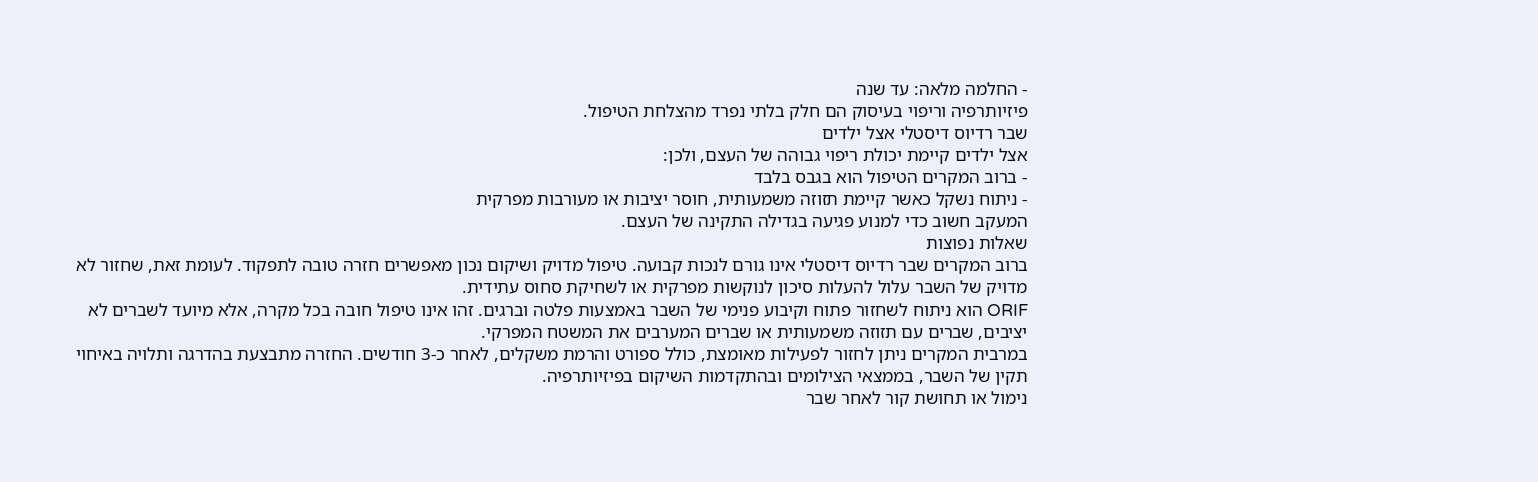- החלמה מלאה: עד שנה
פיזיותרפיה וריפוי בעיסוק הם חלק בלתי נפרד מהצלחת הטיפול.
שבר רדיוס דיסטלי אצל ילדים
אצל ילדים קיימת יכולת ריפוי גבוהה של העצם, ולכן:
- ברוב המקרים הטיפול הוא בגבס בלבד
- ניתוח נשקל כאשר קיימת תזוזה משמעותית, חוסר יציבות או מעורבות מפרקית
המעקב חשוב כדי למנוע פגיעה בגדילה התקינה של העצם.
שאלות נפוצות
ברוב המקרים שבר רדיוס דיסטלי אינו גורם לנכות קבועה. טיפול מדויק ושיקום נכון מאפשרים חזרה טובה לתפקוד. לעומת זאת, שחזור לא מדויק של השבר עלול להעלות סיכון לנוקשות מפרקית או לשחיקת סחוס עתידית.
ORIF הוא ניתוח לשחזור פתוח וקיבוע פנימי של השבר באמצעות פלטה וברגים. זהו אינו טיפול חובה בכל מקרה, אלא מיועד לשברים לא יציבים, שברים עם תזוזה משמעותית או שברים המערבים את המשטח המפרקי.
במרבית המקרים ניתן לחזור לפעילות מאומצת, כולל ספורט והרמת משקלים, לאחר כ-3 חודשים. החזרה מתבצעת בהדרגה ותלויה באיחוי תקין של השבר, בממצאי הצילומים ובהתקדמות השיקום בפיזיותרפיה.
נימול או תחושת קור לאחר שבר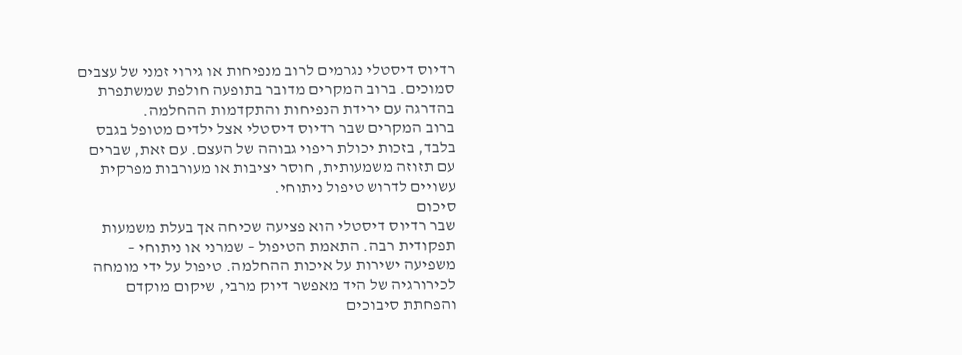רדיוס דיסטלי נגרמים לרוב מנפיחות או גירוי זמני של עצבים סמוכים. ברוב המקרים מדובר בתופעה חולפת שמשתפרת בהדרגה עם ירידת הנפיחות והתקדמות ההחלמה.
ברוב המקרים שבר רדיוס דיסטלי אצל ילדים מטופל בגבס בלבד, בזכות יכולת ריפוי גבוהה של העצם. עם זאת, שברים עם תזוזה משמעותית, חוסר יציבות או מעורבות מפרקית עשויים לדרוש טיפול ניתוחי.
סיכום
שבר רדיוס דיסטלי הוא פציעה שכיחה אך בעלת משמעות תפקודית רבה. התאמת הטיפול – שמרני או ניתוחי – משפיעה ישירות על איכות ההחלמה. טיפול על ידי מומחה לכירורגיה של היד מאפשר דיוק מרבי, שיקום מוקדם והפחתת סיבוכים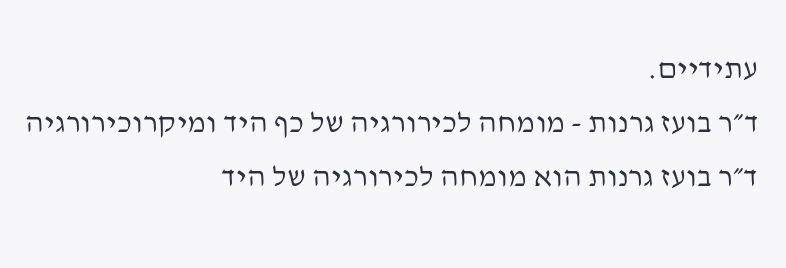עתידיים.
ד״ר בועז גרנות - מומחה לכירורגיה של כף היד ומיקרוכירורגיה
ד״ר בועז גרנות הוא מומחה לכירורגיה של היד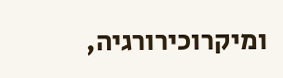ומיקרוכירורגיה,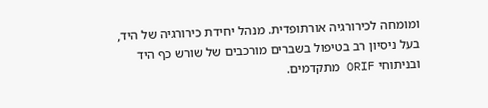ומומחה לכירורגיה אורתופדית. מנהל יחידת כירורגיה של היד, בעל ניסיון רב בטיפול בשברים מורכבים של שורש כף היד ובניתוחי ORIF מתקדמים.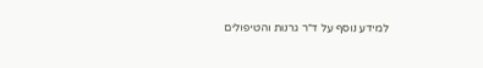למידע נוסף על ד״ר גרנות והטיפולים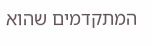המתקדמים שהוא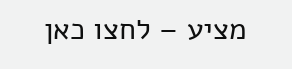מציע – לחצו כאן